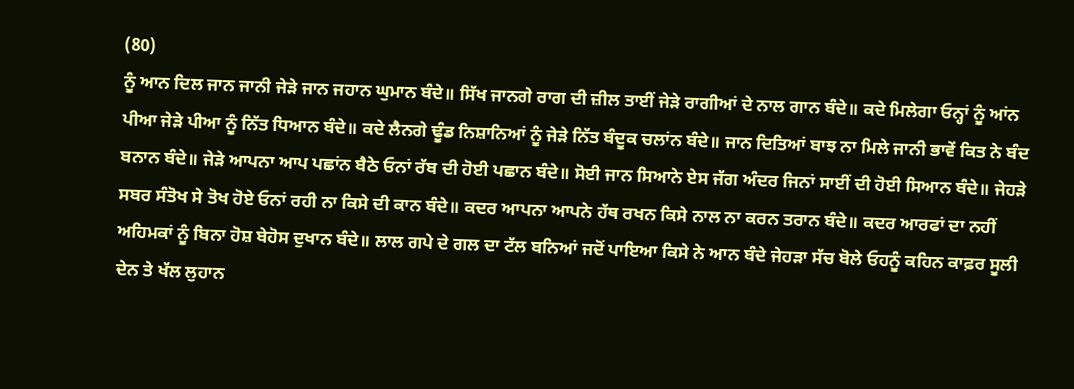(80)
ਨੂੰ ਆਨ ਦਿਲ ਜਾਨ ਜਾਨੀ ਜੇੜੇ ਜਾਨ ਜਹਾਨ ਘੁਮਾਨ ਬੰਦੇ॥ ਸਿੱਖ ਜਾਨਗੇ ਰਾਗ ਦੀ ਜ਼ੀਲ ਤਾਈਂ ਜੇੜੇ ਰਾਗੀਆਂ ਦੇ ਨਾਲ ਗਾਨ ਬੰਦੇ॥ ਕਦੇ ਮਿਲੇਗਾ ਓਨ੍ਹਾਂ ਨੂੰ ਆਂਨ ਪੀਆ ਜੇੜੇ ਪੀਆ ਨੂੰ ਨਿੱਤ ਧਿਆਨ ਬੰਦੇ॥ ਕਦੇ ਲੈਨਗੇ ਢੂੰਡ ਨਿਸ਼ਾਨਿਆਂ ਨੂੰ ਜੇੜੇ ਨਿੱਤ ਬੰਦੂਕ ਚਲਾਂਨ ਬੰਦੇ॥ ਜਾਨ ਦਿਤਿਆਂ ਬਾਝ ਨਾ ਮਿਲੇ ਜਾਨੀ ਭਾਵੇਂ ਕਿਤ ਨੇ ਬੰਦ ਬਨਾਨ ਬੰਦੇ॥ ਜੇੜੇ ਆਪਨਾ ਆਪ ਪਛਾਂਨ ਬੈਠੇ ਓਨਾਂ ਰੱਬ ਦੀ ਹੋਈ ਪਛਾਨ ਬੰਦੇ॥ ਸੋਈ ਜਾਨ ਸਿਆਨੇ ਏਸ ਜੱਗ ਅੰਦਰ ਜਿਨਾਂ ਸਾਈਂ ਦੀ ਹੋਈ ਸਿਆਨ ਬੰਦੇ॥ ਜੇਹੜੇ ਸਬਰ ਸੰਤੋਖ ਸੇ ਤੋਖ ਹੋਏ ਓਨਾਂ ਰਹੀ ਨਾ ਕਿਸੇ ਦੀ ਕਾਨ ਬੰਦੇ॥ ਕਦਰ ਆਪਨਾ ਆਪਨੇ ਹੱਥ ਰਖਨ ਕਿਸੇ ਨਾਲ ਨਾ ਕਰਨ ਤਰਾਨ ਬੰਦੇ॥ ਕਦਰ ਆਰਫਾਂ ਦਾ ਨਹੀਂ ਅਹਿਮਕਾਂ ਨੂੰ ਬਿਨਾ ਹੋਸ਼ ਬੇਹੋਸ ਦੁਖਾਨ ਬੰਦੇ॥ ਲਾਲ ਗਪੇ ਦੇ ਗਲ ਦਾ ਟੱਲ ਬਨਿਆਂ ਜਦੋਂ ਪਾਇਆ ਕਿਸੇ ਨੇ ਆਨ ਬੰਦੇ ਜੇਹੜਾ ਸੱਚ ਬੋਲੇ ਓਹਨੂੰ ਕਹਿਨ ਕਾਫ਼ਰ ਸੂਲੀ ਦੇਨ ਤੇ ਖੱਲ ਲੁਹਾਨ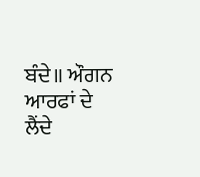ਬੰਦੇ॥ ਔਗਨ ਆਰਫਾਂ ਦੇ ਲੈਂਦੇ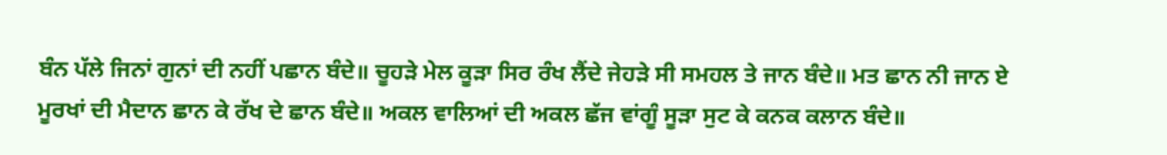ਬੰਨ ਪੱਲੇ ਜਿਨਾਂ ਗੁਨਾਂ ਦੀ ਨਹੀਂ ਪਛਾਨ ਬੰਦੇ॥ ਚੂਹੜੇ ਮੇਲ ਕੂੜਾ ਸਿਰ ਰੰਖ ਲੈਂਦੇ ਜੇਹੜੇ ਸੀ ਸਮਹਲ ਤੇ ਜਾਨ ਬੰਦੇ॥ ਮਤ ਛਾਨ ਨੀ ਜਾਨ ਏ ਮੂਰਖਾਂ ਦੀ ਮੈਦਾਨ ਛਾਨ ਕੇ ਰੱਖ ਦੇ ਛਾਨ ਬੰਦੇ॥ ਅਕਲ ਵਾਲਿਆਂ ਦੀ ਅਕਲ ਛੱਜ ਵਾਂਗੂੰ ਸੂੜਾ ਸੁਟ ਕੇ ਕਨਕ ਕਲਾਨ ਬੰਦੇ॥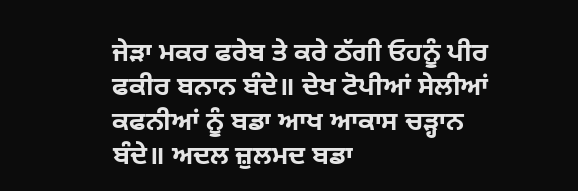ਜੇੜਾ ਮਕਰ ਫਰੇਬ ਤੇ ਕਰੇ ਠੱਗੀ ਓਹਨੂੰ ਪੀਰ ਫਕੀਰ ਬਨਾਨ ਬੰਦੇ॥ ਦੇਖ ਟੋਪੀਆਂ ਸੇਲੀਆਂ ਕਫਨੀਆਂ ਨੂੰ ਬਡਾ ਆਖ ਆਕਾਸ ਚੜ੍ਹਾਨ ਬੰਦੇ॥ ਅਦਲ ਜ਼ੁਲਮਦ ਬਡਾ